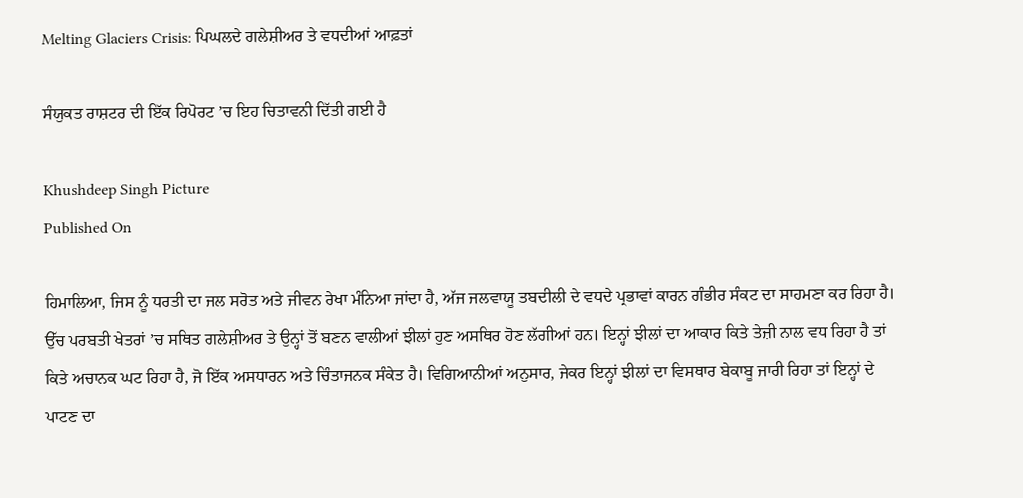Melting Glaciers Crisis: ਪਿਘਲਦੇ ਗਲੇਸ਼ੀਅਰ ਤੇ ਵਧਦੀਆਂ ਆਫ਼ਤਾਂ

ਸੰਯੁਕਤ ਰਾਸ਼ਟਰ ਦੀ ਇੱਕ ਰਿਪੋਰਟ ’ਚ ਇਹ ਚਿਤਾਵਨੀ ਦਿੱਤੀ ਗਈ ਹੈ

Khushdeep Singh Picture
Published On

ਹਿਮਾਲਿਆ, ਜਿਸ ਨੂੰ ਧਰਤੀ ਦਾ ਜਲ ਸਰੋਤ ਅਤੇ ਜੀਵਨ ਰੇਖਾ ਮੰਨਿਆ ਜਾਂਦਾ ਹੈ, ਅੱਜ ਜਲਵਾਯੂ ਤਬਦੀਲੀ ਦੇ ਵਧਦੇ ਪ੍ਰਭਾਵਾਂ ਕਾਰਨ ਗੰਭੀਰ ਸੰਕਟ ਦਾ ਸਾਹਮਣਾ ਕਰ ਰਿਹਾ ਹੈ। ਉੱਚ ਪਰਬਤੀ ਖੇਤਰਾਂ ’ਚ ਸਥਿਤ ਗਲੇਸ਼ੀਅਰ ਤੇ ਉਨ੍ਹਾਂ ਤੋਂ ਬਣਨ ਵਾਲੀਆਂ ਝੀਲਾਂ ਹੁਣ ਅਸਥਿਰ ਹੋਣ ਲੱਗੀਆਂ ਹਨ। ਇਨ੍ਹਾਂ ਝੀਲਾਂ ਦਾ ਆਕਾਰ ਕਿਤੇ ਤੇਜ਼ੀ ਨਾਲ ਵਧ ਰਿਹਾ ਹੈ ਤਾਂ ਕਿਤੇ ਅਚਾਨਕ ਘਟ ਰਿਹਾ ਹੈ, ਜੋ ਇੱਕ ਅਸਧਾਰਨ ਅਤੇ ਚਿੰਤਾਜਨਕ ਸੰਕੇਤ ਹੈ। ਵਿਗਿਆਨੀਆਂ ਅਨੁਸਾਰ, ਜੇਕਰ ਇਨ੍ਹਾਂ ਝੀਲਾਂ ਦਾ ਵਿਸਥਾਰ ਬੇਕਾਬੂ ਜਾਰੀ ਰਿਹਾ ਤਾਂ ਇਨ੍ਹਾਂ ਦੇ ਪਾਟਣ ਦਾ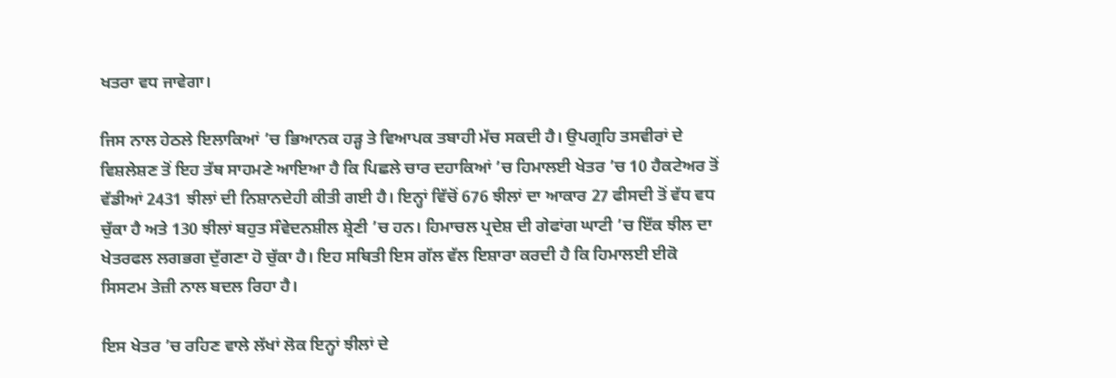ਖਤਰਾ ਵਧ ਜਾਵੇਗਾ।

ਜਿਸ ਨਾਲ ਹੇਠਲੇ ਇਲਾਕਿਆਂ ’ਚ ਭਿਆਨਕ ਹੜ੍ਹ ਤੇ ਵਿਆਪਕ ਤਬਾਹੀ ਮੱਚ ਸਕਦੀ ਹੈ। ਉਪਗ੍ਰਹਿ ਤਸਵੀਰਾਂ ਦੇ ਵਿਸ਼ਲੇਸ਼ਣ ਤੋਂ ਇਹ ਤੱਥ ਸਾਹਮਣੇ ਆਇਆ ਹੈ ਕਿ ਪਿਛਲੇ ਚਾਰ ਦਹਾਕਿਆਂ ’ਚ ਹਿਮਾਲਈ ਖੇਤਰ ’ਚ 10 ਹੈਕਟੇਅਰ ਤੋਂ ਵੱਡੀਆਂ 2431 ਝੀਲਾਂ ਦੀ ਨਿਸ਼ਾਨਦੇਹੀ ਕੀਤੀ ਗਈ ਹੈ। ਇਨ੍ਹਾਂ ਵਿੱਚੋਂ 676 ਝੀਲਾਂ ਦਾ ਆਕਾਰ 27 ਫੀਸਦੀ ਤੋਂ ਵੱਧ ਵਧ ਚੁੱਕਾ ਹੈ ਅਤੇ 130 ਝੀਲਾਂ ਬਹੁਤ ਸੰਵੇਦਨਸ਼ੀਲ ਸ਼੍ਰੇਣੀ ’ਚ ਹਨ। ਹਿਮਾਚਲ ਪ੍ਰਦੇਸ਼ ਦੀ ਗੇਫਾਂਗ ਘਾਟੀ ’ਚ ਇੱਕ ਝੀਲ ਦਾ ਖੇਤਰਫਲ ਲਗਭਗ ਦੁੱਗਣਾ ਹੋ ਚੁੱਕਾ ਹੈ। ਇਹ ਸਥਿਤੀ ਇਸ ਗੱਲ ਵੱਲ ਇਸ਼ਾਰਾ ਕਰਦੀ ਹੈ ਕਿ ਹਿਮਾਲਈ ਈਕੋ ਸਿਸਟਮ ਤੇਜ਼ੀ ਨਾਲ ਬਦਲ ਰਿਹਾ ਹੈ।

ਇਸ ਖੇਤਰ ’ਚ ਰਹਿਣ ਵਾਲੇ ਲੱਖਾਂ ਲੋਕ ਇਨ੍ਹਾਂ ਝੀਲਾਂ ਦੇ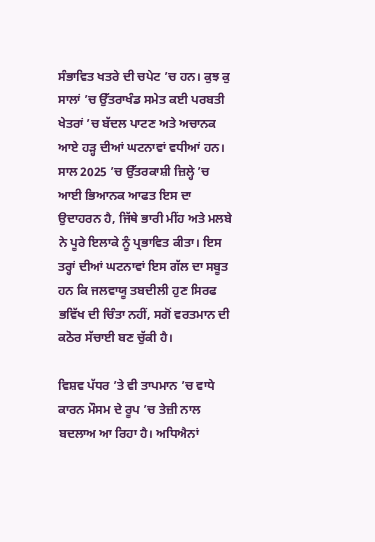ਸੰਭਾਵਿਤ ਖਤਰੇ ਦੀ ਚਪੇਟ ’ਚ ਹਨ। ਕੁਝ ਕੁ ਸਾਲਾਂ ’ਚ ਉੱਤਰਾਖੰਡ ਸਮੇਤ ਕਈ ਪਰਬਤੀ ਖੇਤਰਾਂ ’ਚ ਬੱਦਲ ਪਾਟਣ ਅਤੇ ਅਚਾਨਕ ਆਏ ਹੜ੍ਹ ਦੀਆਂ ਘਟਨਾਵਾਂ ਵਧੀਆਂ ਹਨ। ਸਾਲ 2025 ’ਚ ਉੱਤਰਕਾਸ਼ੀ ਜ਼ਿਲ੍ਹੇ ’ਚ ਆਈ ਭਿਆਨਕ ਆਫਤ ਇਸ ਦਾ ਉਦਾਹਰਨ ਹੈ, ਜਿੱਥੇ ਭਾਰੀ ਮੀਂਹ ਅਤੇ ਮਲਬੇ ਨੇ ਪੂਰੇ ਇਲਾਕੇ ਨੂੰ ਪ੍ਰਭਾਵਿਤ ਕੀਤਾ। ਇਸ ਤਰ੍ਹਾਂ ਦੀਆਂ ਘਟਨਾਵਾਂ ਇਸ ਗੱਲ ਦਾ ਸਬੂਤ ਹਨ ਕਿ ਜਲਵਾਯੂ ਤਬਦੀਲੀ ਹੁਣ ਸਿਰਫ ਭਵਿੱਖ ਦੀ ਚਿੰਤਾ ਨਹੀਂ, ਸਗੋਂ ਵਰਤਮਾਨ ਦੀ ਕਠੋਰ ਸੱਚਾਈ ਬਣ ਚੁੱਕੀ ਹੈ।

ਵਿਸ਼ਵ ਪੱਧਰ ’ਤੇ ਵੀ ਤਾਪਮਾਨ ’ਚ ਵਾਧੇ ਕਾਰਨ ਮੌਸਮ ਦੇ ਰੂਪ ’ਚ ਤੇਜ਼ੀ ਨਾਲ ਬਦਲਾਅ ਆ ਰਿਹਾ ਹੈ। ਅਧਿਐਨਾਂ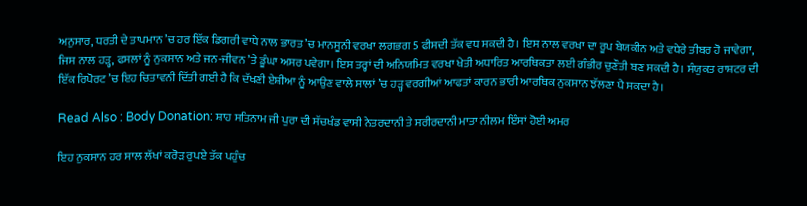ਅਨੁਸਾਰ, ਧਰਤੀ ਦੇ ਤਾਪਮਾਨ ’ਚ ਹਰ ਇੱਕ ਡਿਗਰੀ ਵਾਧੇ ਨਾਲ ਭਾਰਤ ’ਚ ਮਾਨਸੂਨੀ ਵਰਖਾ ਲਗਭਗ 5 ਫੀਸਦੀ ਤੱਕ ਵਧ ਸਕਦੀ ਹੈ। ਇਸ ਨਾਲ ਵਰਖਾ ਦਾ ਰੂਪ ਬੇਯਕੀਨ ਅਤੇ ਵਧੇਰੇ ਤੀਬਰ ਹੋ ਜਾਵੇਗਾ, ਜਿਸ ਨਾਲ ਹੜ੍ਹ, ਫਸਲਾਂ ਨੂੰ ਨੁਕਸਾਨ ਅਤੇ ਜਨ-ਜੀਵਨ ’ਤੇ ਡੂੰਘਾ ਅਸਰ ਪਵੇਗਾ। ਇਸ ਤਰ੍ਹਾਂ ਦੀ ਅਨਿਯਮਿਤ ਵਰਖਾ ਖੇਤੀ ਅਧਾਰਿਤ ਆਰਥਿਕਤਾ ਲਈ ਗੰਭੀਰ ਚੁਣੌਤੀ ਬਣ ਸਕਦੀ ਹੈ। ਸੰਯੁਕਤ ਰਾਸ਼ਟਰ ਦੀ ਇੱਕ ਰਿਪੋਰਟ ’ਚ ਇਹ ਚਿਤਾਵਨੀ ਦਿੱਤੀ ਗਈ ਹੈ ਕਿ ਦੱਖਣੀ ਏਸ਼ੀਆ ਨੂੰ ਆਉਣ ਵਾਲੇ ਸਾਲਾਂ ’ਚ ਹੜ੍ਹ ਵਰਗੀਆਂ ਆਫਤਾਂ ਕਾਰਨ ਭਾਰੀ ਆਰਥਿਕ ਨੁਕਸਾਨ ਝੱਲਣਾ ਪੈ ਸਕਦਾ ਹੈ।

Read Also : Body Donation: ਸ਼ਾਹ ਸਤਿਨਾਮ ਜੀ ਪੁਰਾ ਦੀ ਸੱਚਖੰਡ ਵਾਸੀ ਨੇਤਰਦਾਨੀ ਤੇ ਸਰੀਰਦਾਨੀ ਮਾਤਾ ਨੀਲਮ ਇੰਸਾਂ ਹੋਈ ਅਮਰ

ਇਹ ਨੁਕਸਾਨ ਹਰ ਸਾਲ ਲੱਖਾਂ ਕਰੋੜ ਰੁਪਏ ਤੱਕ ਪਹੁੰਚ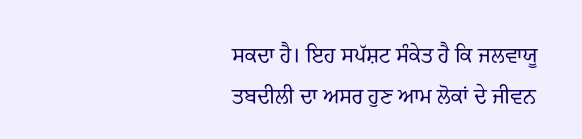ਸਕਦਾ ਹੈ। ਇਹ ਸਪੱਸ਼ਟ ਸੰਕੇਤ ਹੈ ਕਿ ਜਲਵਾਯੂ ਤਬਦੀਲੀ ਦਾ ਅਸਰ ਹੁਣ ਆਮ ਲੋਕਾਂ ਦੇ ਜੀਵਨ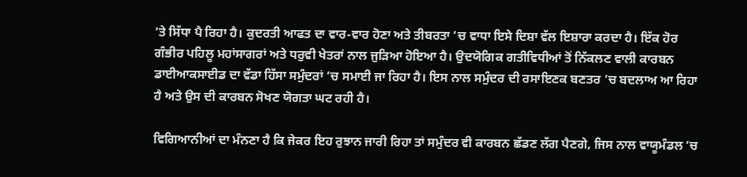’ਤੇ ਸਿੱਧਾ ਪੈ ਰਿਹਾ ਹੈ। ਕੁਦਰਤੀ ਆਫਤ ਦਾ ਵਾਰ-ਵਾਰ ਹੋਣਾ ਅਤੇ ਤੀਬਰਤਾ ’ਚ ਵਾਧਾ ਇਸੇ ਦਿਸ਼ਾ ਵੱਲ ਇਸ਼ਾਰਾ ਕਰਦਾ ਹੈ। ਇੱਕ ਹੋਰ ਗੰਭੀਰ ਪਹਿਲੂ ਮਹਾਂਸਾਗਰਾਂ ਅਤੇ ਧਰੁਵੀ ਖੇਤਰਾਂ ਨਾਲ ਜੁੜਿਆ ਹੋਇਆ ਹੈ। ਉਦਯੋਗਿਕ ਗਤੀਵਿਧੀਆਂ ਤੋਂ ਨਿੱਕਲਣ ਵਾਲੀ ਕਾਰਬਨ ਡਾਈਆਕਸਾਈਡ ਦਾ ਵੱਡਾ ਹਿੱਸਾ ਸਮੁੰਦਰਾਂ ’ਚ ਸਮਾਈ ਜਾ ਰਿਹਾ ਹੈ। ਇਸ ਨਾਲ ਸਮੁੰਦਰ ਦੀ ਰਸਾਇਣਕ ਬਣਤਰ ’ਚ ਬਦਲਾਅ ਆ ਰਿਹਾ ਹੈ ਅਤੇ ਉਸ ਦੀ ਕਾਰਬਨ ਸੋਖਣ ਯੋਗਤਾ ਘਟ ਰਹੀ ਹੈ।

ਵਿਗਿਆਨੀਆਂ ਦਾ ਮੰਨਣਾ ਹੈ ਕਿ ਜੇਕਰ ਇਹ ਰੁਝਾਨ ਜਾਰੀ ਰਿਹਾ ਤਾਂ ਸਮੁੰਦਰ ਵੀ ਕਾਰਬਨ ਛੱਡਣ ਲੱਗ ਪੈਣਗੇ, ਜਿਸ ਨਾਲ ਵਾਯੂਮੰਡਲ ’ਚ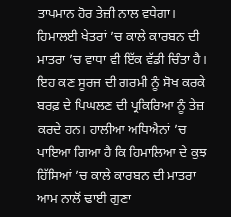ਤਾਪਮਾਨ ਹੋਰ ਤੇਜ਼ੀ ਨਾਲ ਵਧੇਗਾ। ਹਿਮਾਲਈ ਖੇਤਰਾਂ ’ਚ ਕਾਲੇ ਕਾਰਬਨ ਦੀ ਮਾਤਰਾ ’ਚ ਵਾਧਾ ਵੀ ਇੱਕ ਵੱਡੀ ਚਿੰਤਾ ਹੈ। ਇਹ ਕਣ ਸੂਰਜ ਦੀ ਗਰਮੀ ਨੂੰ ਸੋਖ ਕਰਕੇ ਬਰਫ਼ ਦੇ ਪਿਘਲਣ ਦੀ ਪ੍ਰਕਿਰਿਆ ਨੂੰ ਤੇਜ਼ ਕਰਦੇ ਹਨ। ਹਾਲੀਆ ਅਧਿਐਨਾਂ ’ਚ ਪਾਇਆ ਗਿਆ ਹੈ ਕਿ ਹਿਮਾਲਿਆ ਦੇ ਕੁਝ ਹਿੱਸਿਆਂ ’ਚ ਕਾਲੇ ਕਾਰਬਨ ਦੀ ਮਾਤਰਾ ਆਮ ਨਾਲੋਂ ਢਾਈ ਗੁਣਾ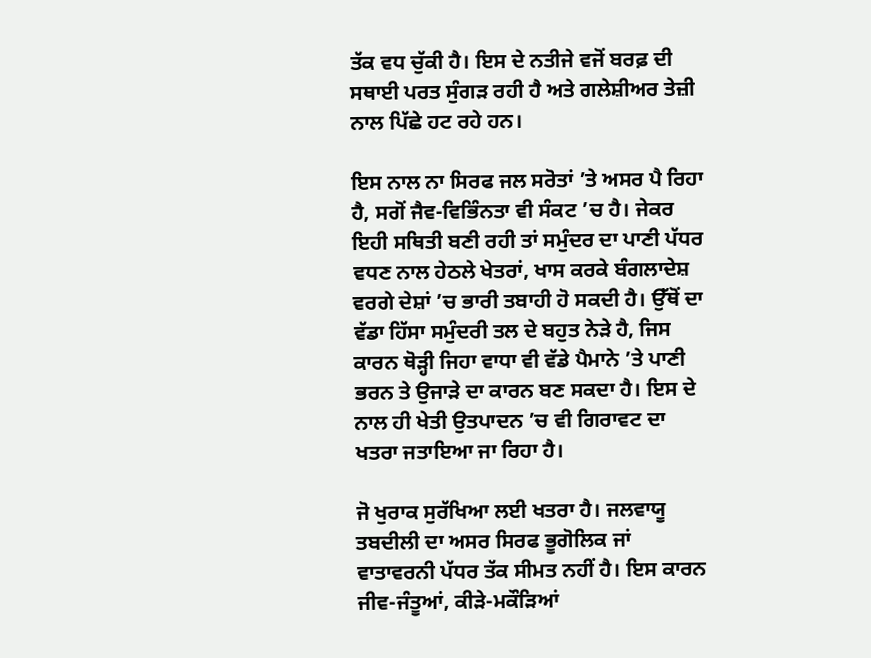ਤੱਕ ਵਧ ਚੁੱਕੀ ਹੈ। ਇਸ ਦੇ ਨਤੀਜੇ ਵਜੋਂ ਬਰਫ਼ ਦੀ ਸਥਾਈ ਪਰਤ ਸੁੰਗੜ ਰਹੀ ਹੈ ਅਤੇ ਗਲੇਸ਼ੀਅਰ ਤੇਜ਼ੀ ਨਾਲ ਪਿੱਛੇ ਹਟ ਰਹੇ ਹਨ।

ਇਸ ਨਾਲ ਨਾ ਸਿਰਫ ਜਲ ਸਰੋਤਾਂ ’ਤੇ ਅਸਰ ਪੈ ਰਿਹਾ ਹੈ, ਸਗੋਂ ਜੈਵ-ਵਿਭਿੰਨਤਾ ਵੀ ਸੰਕਟ ’ਚ ਹੈ। ਜੇਕਰ ਇਹੀ ਸਥਿਤੀ ਬਣੀ ਰਹੀ ਤਾਂ ਸਮੁੰਦਰ ਦਾ ਪਾਣੀ ਪੱਧਰ ਵਧਣ ਨਾਲ ਹੇਠਲੇ ਖੇਤਰਾਂ, ਖਾਸ ਕਰਕੇ ਬੰਗਲਾਦੇਸ਼ ਵਰਗੇ ਦੇਸ਼ਾਂ ’ਚ ਭਾਰੀ ਤਬਾਹੀ ਹੋ ਸਕਦੀ ਹੈ। ਉੱਥੋਂ ਦਾ ਵੱਡਾ ਹਿੱਸਾ ਸਮੁੰਦਰੀ ਤਲ ਦੇ ਬਹੁਤ ਨੇੜੇ ਹੈ, ਜਿਸ ਕਾਰਨ ਥੋੜ੍ਹੀ ਜਿਹਾ ਵਾਧਾ ਵੀ ਵੱਡੇ ਪੈਮਾਨੇ ’ਤੇ ਪਾਣੀ ਭਰਨ ਤੇ ਉਜਾੜੇ ਦਾ ਕਾਰਨ ਬਣ ਸਕਦਾ ਹੈ। ਇਸ ਦੇ ਨਾਲ ਹੀ ਖੇਤੀ ਉਤਪਾਦਨ ’ਚ ਵੀ ਗਿਰਾਵਟ ਦਾ ਖਤਰਾ ਜਤਾਇਆ ਜਾ ਰਿਹਾ ਹੈ।

ਜੋ ਖੁਰਾਕ ਸੁਰੱਖਿਆ ਲਈ ਖਤਰਾ ਹੈ। ਜਲਵਾਯੂ ਤਬਦੀਲੀ ਦਾ ਅਸਰ ਸਿਰਫ ਭੂਗੋਲਿਕ ਜਾਂ ਵਾਤਾਵਰਨੀ ਪੱਧਰ ਤੱਕ ਸੀਮਤ ਨਹੀਂ ਹੈ। ਇਸ ਕਾਰਨ ਜੀਵ-ਜੰਤੂਆਂ, ਕੀੜੇ-ਮਕੌੜਿਆਂ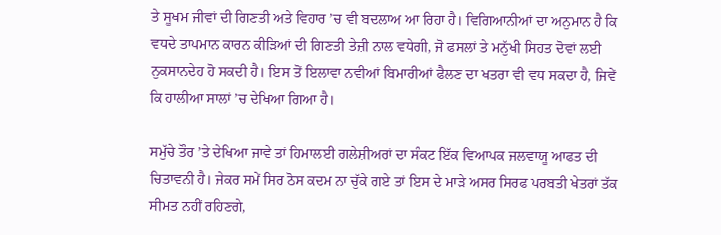ਤੇ ਸੂਖਮ ਜੀਵਾਂ ਦੀ ਗਿਣਤੀ ਅਤੇ ਵਿਹਾਰ ’ਚ ਵੀ ਬਦਲਾਅ ਆ ਰਿਹਾ ਹੈ। ਵਿਗਿਆਨੀਆਂ ਦਾ ਅਨੁਮਾਨ ਹੈ ਕਿ ਵਧਦੇ ਤਾਪਮਾਨ ਕਾਰਨ ਕੀੜਿਆਂ ਦੀ ਗਿਣਤੀ ਤੇਜ਼ੀ ਨਾਲ ਵਧੇਗੀ, ਜੋ ਫਸਲਾਂ ਤੇ ਮਨੁੱਖੀ ਸਿਹਤ ਦੋਵਾਂ ਲਈ ਨੁਕਸਾਨਦੇਹ ਹੋ ਸਕਦੀ ਹੈ। ਇਸ ਤੋਂ ਇਲਾਵਾ ਨਵੀਆਂ ਬਿਮਾਰੀਆਂ ਫੈਲਣ ਦਾ ਖਤਰਾ ਵੀ ਵਧ ਸਕਦਾ ਹੈ, ਜਿਵੇਂ ਕਿ ਹਾਲੀਆ ਸਾਲਾਂ ’ਚ ਦੇਖਿਆ ਗਿਆ ਹੈ।

ਸਮੁੱਚੇ ਤੌਰ ’ਤੇ ਦੇਖਿਆ ਜਾਵੇ ਤਾਂ ਹਿਮਾਲਈ ਗਲੇਸ਼ੀਅਰਾਂ ਦਾ ਸੰਕਟ ਇੱਕ ਵਿਆਪਕ ਜਲਵਾਯੂ ਆਫਤ ਦੀ ਚਿਤਾਵਨੀ ਹੈ। ਜੇਕਰ ਸਮੇਂ ਸਿਰ ਠੋਸ ਕਦਮ ਨਾ ਚੁੱਕੇ ਗਏ ਤਾਂ ਇਸ ਦੇ ਮਾੜੇ ਅਸਰ ਸਿਰਫ ਪਰਬਤੀ ਖੇਤਰਾਂ ਤੱਕ ਸੀਮਤ ਨਹੀਂ ਰਹਿਣਗੇ,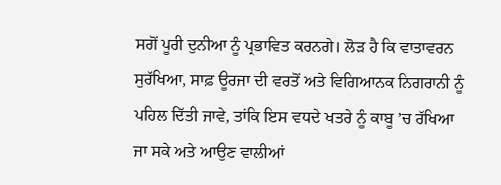ਸਗੋਂ ਪੂਰੀ ਦੁਨੀਆ ਨੂੰ ਪ੍ਰਭਾਵਿਤ ਕਰਨਗੇ। ਲੋੜ ਹੈ ਕਿ ਵਾਤਾਵਰਨ ਸੁਰੱਖਿਆ, ਸਾਫ਼ ਊਰਜਾ ਦੀ ਵਰਤੋਂ ਅਤੇ ਵਿਗਿਆਨਕ ਨਿਗਰਾਨੀ ਨੂੰ ਪਹਿਲ ਦਿੱਤੀ ਜਾਵੇ, ਤਾਂਕਿ ਇਸ ਵਧਦੇ ਖਤਰੇ ਨੂੰ ਕਾਬੂ ’ਚ ਰੱਖਿਆ ਜਾ ਸਕੇ ਅਤੇ ਆਉਣ ਵਾਲੀਆਂ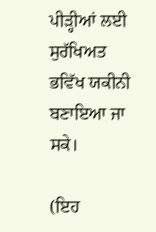ਪੀੜ੍ਹੀਆਂ ਲਈ ਸੁਰੱਖਿਅਤ ਭਵਿੱਖ ਯਕੀਨੀ ਬਣਾਇਆ ਜਾ ਸਕੇ।

(ਇਹ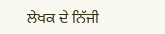ਲੇਖਕ ਦੇ ਨਿੱਜੀ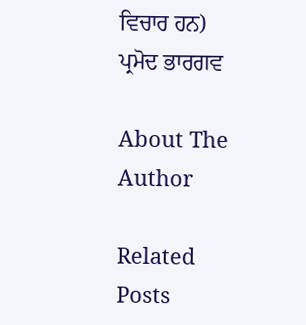ਵਿਚਾਰ ਹਨ)
ਪ੍ਰਮੋਦ ਭਾਰਗਵ

About The Author

Related Posts